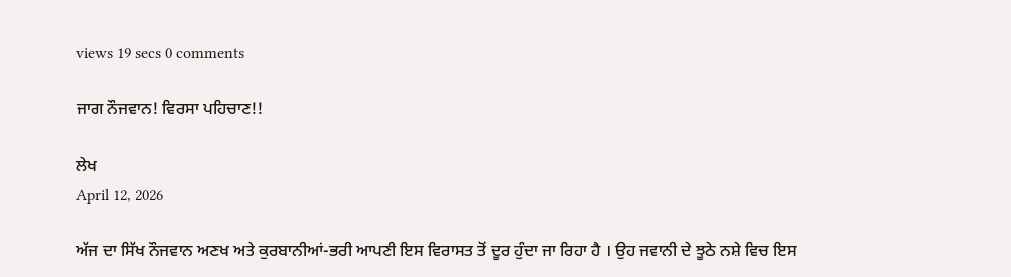views 19 secs 0 comments

ਜਾਗ ਨੌਜਵਾਨ! ਵਿਰਸਾ ਪਹਿਚਾਣ!!

ਲੇਖ
April 12, 2026

ਅੱਜ ਦਾ ਸਿੱਖ ਨੌਜਵਾਨ ਅਣਖ ਅਤੇ ਕੁਰਬਾਨੀਆਂ-ਭਰੀ ਆਪਣੀ ਇਸ ਵਿਰਾਸਤ ਤੋਂ ਦੂਰ ਹੁੰਦਾ ਜਾ ਰਿਹਾ ਹੈ । ਉਹ ਜਵਾਨੀ ਦੇ ਝੂਠੇ ਨਸ਼ੇ ਵਿਚ ਇਸ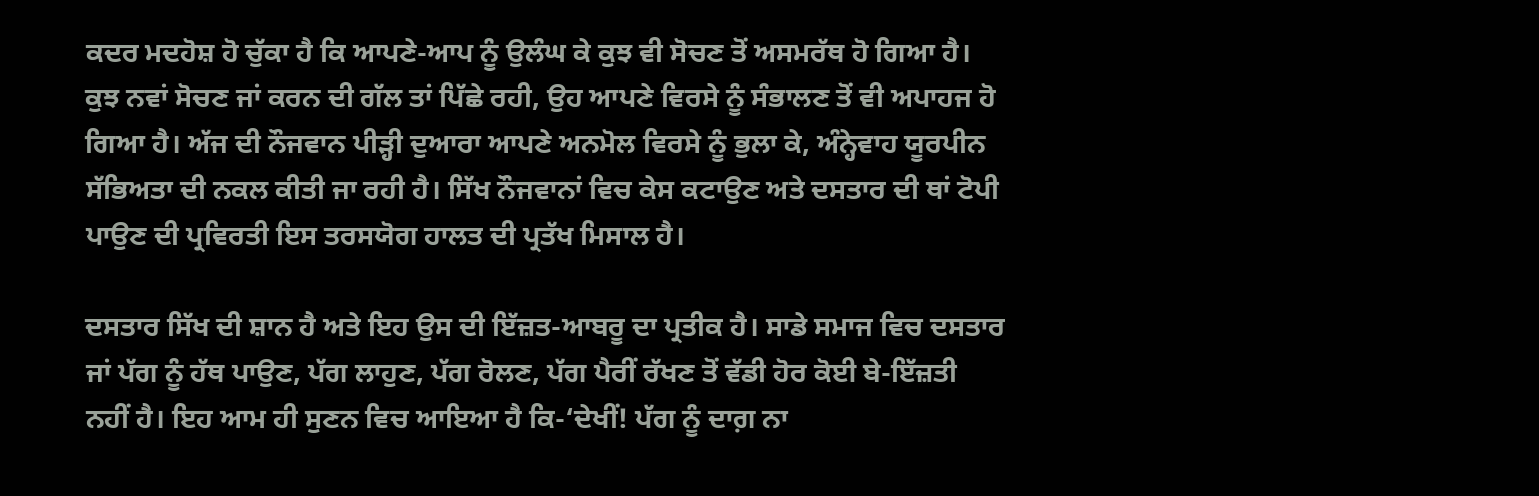ਕਦਰ ਮਦਹੋਸ਼ ਹੋ ਚੁੱਕਾ ਹੈ ਕਿ ਆਪਣੇ-ਆਪ ਨੂੰ ਉਲੰਘ ਕੇ ਕੁਝ ਵੀ ਸੋਚਣ ਤੋਂ ਅਸਮਰੱਥ ਹੋ ਗਿਆ ਹੈ। ਕੁਝ ਨਵਾਂ ਸੋਚਣ ਜਾਂ ਕਰਨ ਦੀ ਗੱਲ ਤਾਂ ਪਿੱਛੇ ਰਹੀ, ਉਹ ਆਪਣੇ ਵਿਰਸੇ ਨੂੰ ਸੰਭਾਲਣ ਤੋਂ ਵੀ ਅਪਾਹਜ ਹੋ ਗਿਆ ਹੈ। ਅੱਜ ਦੀ ਨੌਜਵਾਨ ਪੀੜ੍ਹੀ ਦੁਆਰਾ ਆਪਣੇ ਅਨਮੋਲ ਵਿਰਸੇ ਨੂੰ ਭੁਲਾ ਕੇ, ਅੰਨ੍ਹੇਵਾਹ ਯੂਰਪੀਨ ਸੱਭਿਅਤਾ ਦੀ ਨਕਲ ਕੀਤੀ ਜਾ ਰਹੀ ਹੈ। ਸਿੱਖ ਨੌਜਵਾਨਾਂ ਵਿਚ ਕੇਸ ਕਟਾਉਣ ਅਤੇ ਦਸਤਾਰ ਦੀ ਥਾਂ ਟੋਪੀ ਪਾਉਣ ਦੀ ਪ੍ਰਵਿਰਤੀ ਇਸ ਤਰਸਯੋਗ ਹਾਲਤ ਦੀ ਪ੍ਰਤੱਖ ਮਿਸਾਲ ਹੈ।

ਦਸਤਾਰ ਸਿੱਖ ਦੀ ਸ਼ਾਨ ਹੈ ਅਤੇ ਇਹ ਉਸ ਦੀ ਇੱਜ਼ਤ-ਆਬਰੂ ਦਾ ਪ੍ਰਤੀਕ ਹੈ। ਸਾਡੇ ਸਮਾਜ ਵਿਚ ਦਸਤਾਰ ਜਾਂ ਪੱਗ ਨੂੰ ਹੱਥ ਪਾਉਣ, ਪੱਗ ਲਾਹੁਣ, ਪੱਗ ਰੋਲਣ, ਪੱਗ ਪੈਰੀਂ ਰੱਖਣ ਤੋਂ ਵੱਡੀ ਹੋਰ ਕੋਈ ਬੇ-ਇੱਜ਼ਤੀ ਨਹੀਂ ਹੈ। ਇਹ ਆਮ ਹੀ ਸੁਣਨ ਵਿਚ ਆਇਆ ਹੈ ਕਿ-‘ਦੇਖੀਂ! ਪੱਗ ਨੂੰ ਦਾਗ਼ ਨਾ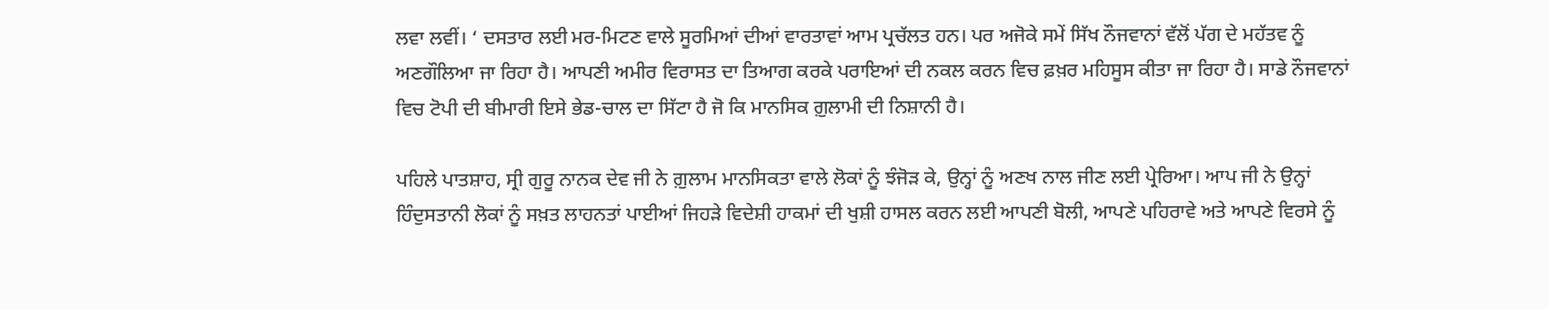ਲਵਾ ਲਵੀਂ। ‘ ਦਸਤਾਰ ਲਈ ਮਰ-ਮਿਟਣ ਵਾਲੇ ਸੂਰਮਿਆਂ ਦੀਆਂ ਵਾਰਤਾਵਾਂ ਆਮ ਪ੍ਰਚੱਲਤ ਹਨ। ਪਰ ਅਜੋਕੇ ਸਮੇਂ ਸਿੱਖ ਨੌਜਵਾਨਾਂ ਵੱਲੋਂ ਪੱਗ ਦੇ ਮਹੱਤਵ ਨੂੰ ਅਣਗੌਲਿਆ ਜਾ ਰਿਹਾ ਹੈ। ਆਪਣੀ ਅਮੀਰ ਵਿਰਾਸਤ ਦਾ ਤਿਆਗ ਕਰਕੇ ਪਰਾਇਆਂ ਦੀ ਨਕਲ ਕਰਨ ਵਿਚ ਫ਼ਖ਼ਰ ਮਹਿਸੂਸ ਕੀਤਾ ਜਾ ਰਿਹਾ ਹੈ। ਸਾਡੇ ਨੌਜਵਾਨਾਂ ਵਿਚ ਟੋਪੀ ਦੀ ਬੀਮਾਰੀ ਇਸੇ ਭੇਡ-ਚਾਲ ਦਾ ਸਿੱਟਾ ਹੈ ਜੋ ਕਿ ਮਾਨਸਿਕ ਗ਼ੁਲਾਮੀ ਦੀ ਨਿਸ਼ਾਨੀ ਹੈ।

ਪਹਿਲੇ ਪਾਤਸ਼ਾਹ, ਸ੍ਰੀ ਗੁਰੂ ਨਾਨਕ ਦੇਵ ਜੀ ਨੇ ਗ਼ੁਲਾਮ ਮਾਨਸਿਕਤਾ ਵਾਲੇ ਲੋਕਾਂ ਨੂੰ ਝੰਜੋੜ ਕੇ, ਉਨ੍ਹਾਂ ਨੂੰ ਅਣਖ ਨਾਲ ਜੀਣ ਲਈ ਪ੍ਰੇਰਿਆ। ਆਪ ਜੀ ਨੇ ਉਨ੍ਹਾਂ ਹਿੰਦੁਸਤਾਨੀ ਲੋਕਾਂ ਨੂੰ ਸਖ਼ਤ ਲਾਹਨਤਾਂ ਪਾਈਆਂ ਜਿਹੜੇ ਵਿਦੇਸ਼ੀ ਹਾਕਮਾਂ ਦੀ ਖੁਸ਼ੀ ਹਾਸਲ ਕਰਨ ਲਈ ਆਪਣੀ ਬੋਲੀ, ਆਪਣੇ ਪਹਿਰਾਵੇ ਅਤੇ ਆਪਣੇ ਵਿਰਸੇ ਨੂੰ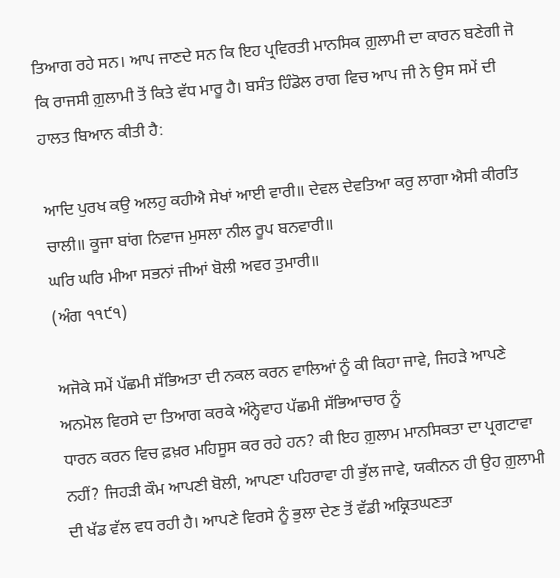ਤਿਆਗ ਰਹੇ ਸਨ। ਆਪ ਜਾਣਦੇ ਸਨ ਕਿ ਇਹ ਪ੍ਰਵਿਰਤੀ ਮਾਨਸਿਕ ਗ਼ੁਲਾਮੀ ਦਾ ਕਾਰਨ ਬਣੇਗੀ ਜੋ ਕਿ ਰਾਜਸੀ ਗ਼ੁਲਾਮੀ ਤੋਂ ਕਿਤੇ ਵੱਧ ਮਾਰੂ ਹੈ। ਬਸੰਤ ਹਿੰਡੋਲ ਰਾਗ ਵਿਚ ਆਪ ਜੀ ਨੇ ਉਸ ਸਮੇਂ ਦੀ ਹਾਲਤ ਬਿਆਨ ਕੀਤੀ ਹੈ:

ਆਦਿ ਪੁਰਖ ਕਉ ਅਲਹੁ ਕਹੀਐ ਸੇਖਾਂ ਆਈ ਵਾਰੀ॥ ਦੇਵਲ ਦੇਵਤਿਆ ਕਰੁ ਲਾਗਾ ਐਸੀ ਕੀਰਤਿ ਚਾਲੀ॥ ਕੂਜਾ ਬਾਂਗ ਨਿਵਾਜ ਮੁਸਲਾ ਨੀਲ ਰੂਪ ਬਨਵਾਰੀ॥
ਘਰਿ ਘਰਿ ਮੀਆ ਸਭਨਾਂ ਜੀਆਂ ਬੋਲੀ ਅਵਰ ਤੁਮਾਰੀ॥
(ਅੰਗ ੧੧੯੧)

ਅਜੋਕੇ ਸਮੇਂ ਪੱਛਮੀ ਸੱਭਿਅਤਾ ਦੀ ਨਕਲ ਕਰਨ ਵਾਲਿਆਂ ਨੂੰ ਕੀ ਕਿਹਾ ਜਾਵੇ, ਜਿਹੜੇ ਆਪਣੇ ਅਨਮੋਲ ਵਿਰਸੇ ਦਾ ਤਿਆਗ ਕਰਕੇ ਅੰਨ੍ਹੇਵਾਹ ਪੱਛਮੀ ਸੱਭਿਆਚਾਰ ਨੂੰ
ਧਾਰਨ ਕਰਨ ਵਿਚ ਫ਼ਖ਼ਰ ਮਹਿਸੂਸ ਕਰ ਰਹੇ ਹਨ? ਕੀ ਇਹ ਗ਼ੁਲਾਮ ਮਾਨਸਿਕਤਾ ਦਾ ਪ੍ਰਗਟਾਵਾ ਨਹੀਂ? ਜਿਹੜੀ ਕੌਮ ਆਪਣੀ ਬੋਲੀ, ਆਪਣਾ ਪਹਿਰਾਵਾ ਹੀ ਭੁੱਲ ਜਾਵੇ, ਯਕੀਨਨ ਹੀ ਉਹ ਗ਼ੁਲਾਮੀ ਦੀ ਖੱਡ ਵੱਲ ਵਧ ਰਹੀ ਹੈ। ਆਪਣੇ ਵਿਰਸੇ ਨੂੰ ਭੁਲਾ ਦੇਣ ਤੋਂ ਵੱਡੀ ਅਕ੍ਰਿਤਘਣਤਾ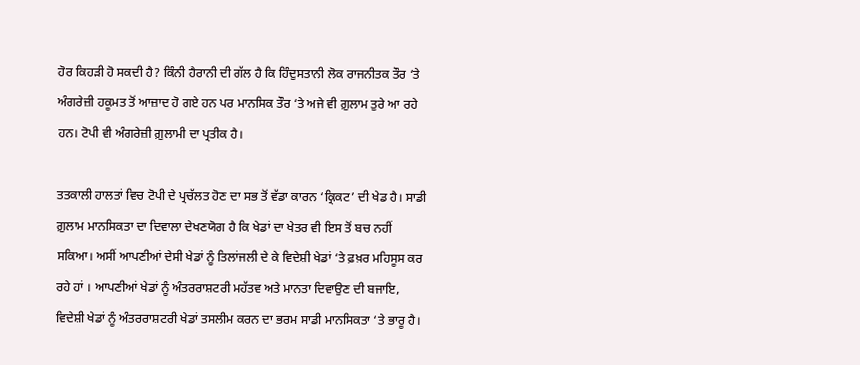ਹੋਰ ਕਿਹੜੀ ਹੋ ਸਕਦੀ ਹੈ? ਕਿੰਨੀ ਹੈਰਾਨੀ ਦੀ ਗੱਲ ਹੈ ਕਿ ਹਿੰਦੁਸਤਾਨੀ ਲੋਕ ਰਾਜਨੀਤਕ ਤੌਰ ‘ਤੇ ਅੰਗਰੇਜ਼ੀ ਹਕੂਮਤ ਤੋਂ ਆਜ਼ਾਦ ਹੋ ਗਏ ਹਨ ਪਰ ਮਾਨਸਿਕ ਤੌਰ ‘ਤੇ ਅਜੇ ਵੀ ਗ਼ੁਲਾਮ ਤੁਰੇ ਆ ਰਹੇ ਹਨ। ਟੋਪੀ ਵੀ ਅੰਗਰੇਜ਼ੀ ਗ਼ੁਲਾਮੀ ਦਾ ਪ੍ਰਤੀਕ ਹੈ।

ਤਤਕਾਲੀ ਹਾਲਤਾਂ ਵਿਚ ਟੋਪੀ ਦੇ ਪ੍ਰਚੱਲਤ ਹੋਣ ਦਾ ਸਭ ਤੋਂ ਵੱਡਾ ਕਾਰਨ ‘ਕ੍ਰਿਕਟ’ ਦੀ ਖੇਡ ਹੈ। ਸਾਡੀ ਗ਼ੁਲਾਮ ਮਾਨਸਿਕਤਾ ਦਾ ਦਿਵਾਲਾ ਦੇਖਣਯੋਗ ਹੈ ਕਿ ਖੇਡਾਂ ਦਾ ਖੇਤਰ ਵੀ ਇਸ ਤੋਂ ਬਚ ਨਹੀਂ ਸਕਿਆ। ਅਸੀਂ ਆਪਣੀਆਂ ਦੇਸੀ ਖੇਡਾਂ ਨੂੰ ਤਿਲਾਂਜਲੀ ਦੇ ਕੇ ਵਿਦੇਸ਼ੀ ਖੇਡਾਂ ‘ਤੇ ਫ਼ਖ਼ਰ ਮਹਿਸੂਸ ਕਰ ਰਹੇ ਹਾਂ । ਆਪਣੀਆਂ ਖੇਡਾਂ ਨੂੰ ਅੰਤਰਰਾਸ਼ਟਰੀ ਮਹੱਤਵ ਅਤੇ ਮਾਨਤਾ ਦਿਵਾਉਣ ਦੀ ਬਜਾਇ, ਵਿਦੇਸ਼ੀ ਖੇਡਾਂ ਨੂੰ ਅੰਤਰਰਾਸ਼ਟਰੀ ਖੇਡਾਂ ਤਸਲੀਮ ਕਰਨ ਦਾ ਭਰਮ ਸਾਡੀ ਮਾਨਸਿਕਤਾ ‘ਤੇ ਭਾਰੂ ਹੈ।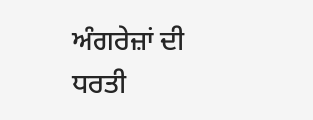ਅੰਗਰੇਜ਼ਾਂ ਦੀ ਧਰਤੀ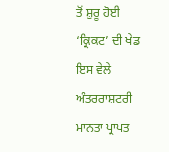ਤੋਂ ਸ਼ੁਰੂ ਹੋਈ ‘ਕ੍ਰਿਕਟ’ ਦੀ ਖੇਡ ਇਸ ਵੇਲੇ ਅੰਤਰਰਾਸ਼ਟਰੀ ਮਾਨਤਾ ਪ੍ਰਾਪਤ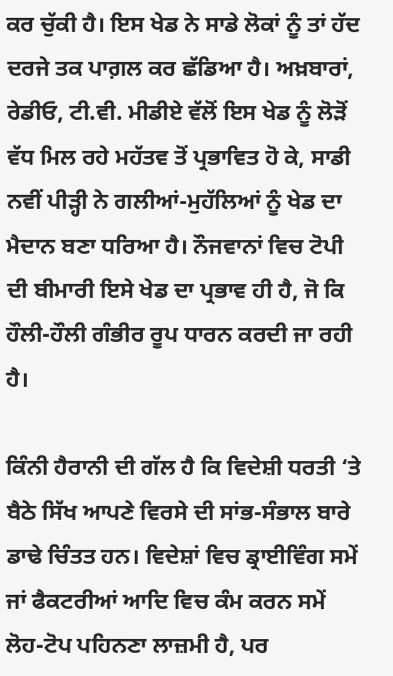ਕਰ ਚੁੱਕੀ ਹੈ। ਇਸ ਖੇਡ ਨੇ ਸਾਡੇ ਲੋਕਾਂ ਨੂੰ ਤਾਂ ਹੱਦ ਦਰਜੇ ਤਕ ਪਾਗ਼ਲ ਕਰ ਛੱਡਿਆ ਹੈ। ਅਖ਼ਬਾਰਾਂ, ਰੇਡੀਓ, ਟੀ.ਵੀ. ਮੀਡੀਏ ਵੱਲੋਂ ਇਸ ਖੇਡ ਨੂੰ ਲੋੜੋਂ ਵੱਧ ਮਿਲ ਰਹੇ ਮਹੱਤਵ ਤੋਂ ਪ੍ਰਭਾਵਿਤ ਹੋ ਕੇ, ਸਾਡੀ ਨਵੀਂ ਪੀੜ੍ਹੀ ਨੇ ਗਲੀਆਂ-ਮੁਹੱਲਿਆਂ ਨੂੰ ਖੇਡ ਦਾ ਮੈਦਾਨ ਬਣਾ ਧਰਿਆ ਹੈ। ਨੌਜਵਾਨਾਂ ਵਿਚ ਟੋਪੀ ਦੀ ਬੀਮਾਰੀ ਇਸੇ ਖੇਡ ਦਾ ਪ੍ਰਭਾਵ ਹੀ ਹੈ, ਜੋ ਕਿ ਹੌਲੀ-ਹੌਲੀ ਗੰਭੀਰ ਰੂਪ ਧਾਰਨ ਕਰਦੀ ਜਾ ਰਹੀ ਹੈ।

ਕਿੰਨੀ ਹੈਰਾਨੀ ਦੀ ਗੱਲ ਹੈ ਕਿ ਵਿਦੇਸ਼ੀ ਧਰਤੀ ‘ਤੇ ਬੈਠੇ ਸਿੱਖ ਆਪਣੇ ਵਿਰਸੇ ਦੀ ਸਾਂਭ-ਸੰਭਾਲ ਬਾਰੇ ਡਾਢੇ ਚਿੰਤਤ ਹਨ। ਵਿਦੇਸ਼ਾਂ ਵਿਚ ਡ੍ਰਾਈਵਿੰਗ ਸਮੇਂ ਜਾਂ ਫੈਕਟਰੀਆਂ ਆਦਿ ਵਿਚ ਕੰਮ ਕਰਨ ਸਮੇਂ ਲੋਹ-ਟੋਪ ਪਹਿਨਣਾ ਲਾਜ਼ਮੀ ਹੈ, ਪਰ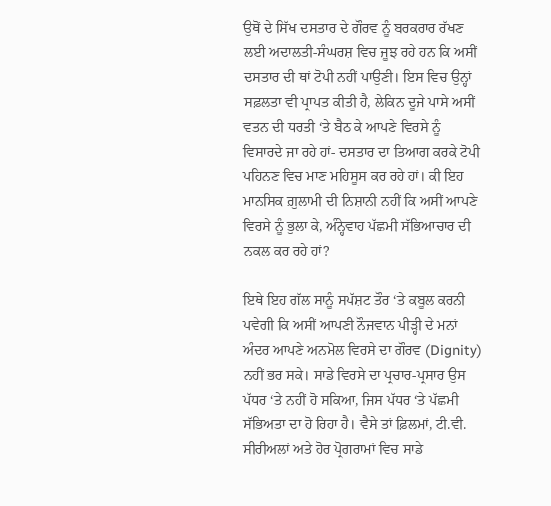ਉਥੋਂ ਦੇ ਸਿੱਖ ਦਸਤਾਰ ਦੇ ਗੌਰਵ ਨੂੰ ਬਰਕਰਾਰ ਰੱਖਣ ਲਈ ਅਦਾਲਤੀ-ਸੰਘਰਸ਼ ਵਿਚ ਜੂਝ ਰਹੇ ਹਨ ਕਿ ਅਸੀਂ ਦਸਤਾਰ ਦੀ ਥਾਂ ਟੋਪੀ ਨਹੀਂ ਪਾਉਣੀ। ਇਸ ਵਿਚ ਉਨ੍ਹਾਂ ਸਫ਼ਲਤਾ ਵੀ ਪ੍ਰਾਪਤ ਕੀਤੀ ਹੈ, ਲੇਕਿਨ ਦੂਜੇ ਪਾਸੇ ਅਸੀਂ ਵਤਨ ਦੀ ਧਰਤੀ ‘ਤੇ ਬੈਠ ਕੇ ਆਪਣੇ ਵਿਰਸੇ ਨੂੰ ਵਿਸਾਰਦੇ ਜਾ ਰਹੇ ਹਾਂ- ਦਸਤਾਰ ਦਾ ਤਿਆਗ ਕਰਕੇ ਟੋਪੀ ਪਹਿਨਣ ਵਿਚ ਮਾਣ ਮਹਿਸੂਸ ਕਰ ਰਹੇ ਹਾਂ। ਕੀ ਇਹ ਮਾਨਸਿਕ ਗ਼ੁਲਾਮੀ ਦੀ ਨਿਸ਼ਾਨੀ ਨਹੀਂ ਕਿ ਅਸੀਂ ਆਪਣੇ ਵਿਰਸੇ ਨੂੰ ਭੁਲਾ ਕੇ, ਅੰਨ੍ਹੇਵਾਹ ਪੱਛਮੀ ਸੱਭਿਆਚਾਰ ਦੀ ਨਕਲ ਕਰ ਰਹੇ ਹਾਂ?

ਇਥੇ ਇਹ ਗੱਲ ਸਾਨੂੰ ਸਪੱਸ਼ਟ ਤੌਰ ‘ਤੇ ਕਬੂਲ ਕਰਨੀ ਪਵੇਗੀ ਕਿ ਅਸੀਂ ਆਪਣੀ ਨੌਜਵਾਨ ਪੀੜ੍ਹੀ ਦੇ ਮਨਾਂ ਅੰਦਰ ਆਪਣੇ ਅਨਮੋਲ ਵਿਰਸੇ ਦਾ ਗੌਰਵ (Dignity) ਨਹੀਂ ਭਰ ਸਕੇ। ਸਾਡੇ ਵਿਰਸੇ ਦਾ ਪ੍ਰਚਾਰ-ਪ੍ਰਸਾਰ ਉਸ ਪੱਧਰ ‘ਤੇ ਨਹੀਂ ਹੋ ਸਕਿਆ, ਜਿਸ ਪੱਧਰ ‘ਤੇ ਪੱਛਮੀ ਸੱਭਿਅਤਾ ਦਾ ਹੋ ਰਿਹਾ ਹੈ। ਵੈਸੇ ਤਾਂ ਫ਼ਿਲਮਾਂ, ਟੀ.ਵੀ. ਸੀਰੀਅਲਾਂ ਅਤੇ ਹੋਰ ਪ੍ਰੋਗਰਾਮਾਂ ਵਿਚ ਸਾਡੇ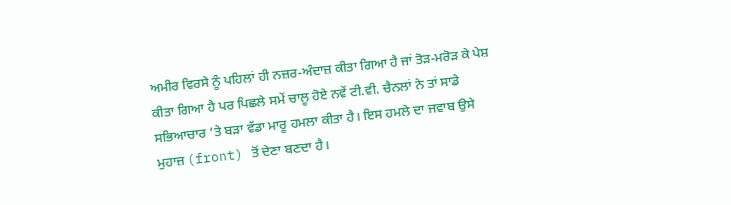ਅਮੀਰ ਵਿਰਸੇ ਨੂੰ ਪਹਿਲਾਂ ਹੀ ਨਜ਼ਰ-ਅੰਦਾਜ਼ ਕੀਤਾ ਗਿਆ ਹੈ ਜਾਂ ਤੋੜ-ਮਰੋੜ ਕੇ ਪੇਸ਼ ਕੀਤਾ ਗਿਆ ਹੈ ਪਰ ਪਿਛਲੇ ਸਮੇਂ ਚਾਲੂ ਹੋਏ ਨਵੇਂ ਟੀ.ਵੀ. ਚੈਨਲਾਂ ਨੇ ਤਾਂ ਸਾਡੇ ਸਭਿਆਚਾਰ ‘ਤੇ ਬੜਾ ਵੱਡਾ ਮਾਰੂ ਹਮਲਾ ਕੀਤਾ ਹੈ। ਇਸ ਹਮਲੇ ਦਾ ਜਵਾਬ ਉਸੇ
ਮੁਹਾਜ਼ (front) ਤੋਂ ਦੇਣਾ ਬਣਦਾ ਹੈ।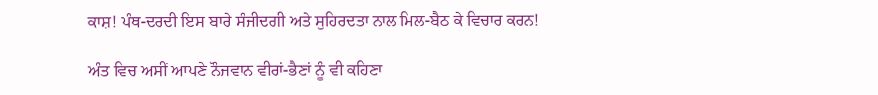ਕਾਸ਼! ਪੰਥ-ਦਰਦੀ ਇਸ ਬਾਰੇ ਸੰਜੀਦਗੀ ਅਤੇ ਸੁਹਿਰਦਤਾ ਨਾਲ ਮਿਲ-ਬੈਠ ਕੇ ਵਿਚਾਰ ਕਰਨ!

ਅੰਤ ਵਿਚ ਅਸੀਂ ਆਪਣੇ ਨੌਜਵਾਨ ਵੀਰਾਂ-ਭੈਣਾਂ ਨੂੰ ਵੀ ਕਹਿਣਾ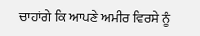ਚਾਹਾਂਗੇ ਕਿ ਆਪਣੇ ਅਮੀਰ ਵਿਰਸੇ ਨੂੰ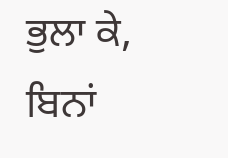ਭੁਲਾ ਕੇ, ਬਿਨਾਂ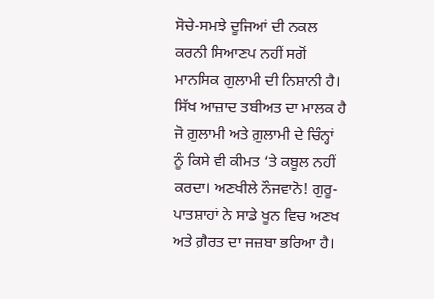ਸੋਚੇ-ਸਮਝੇ ਦੂਜਿਆਂ ਦੀ ਨਕਲ ਕਰਨੀ ਸਿਆਣਪ ਨਹੀਂ ਸਗੋਂ ਮਾਨਸਿਕ ਗੁਲਾਮੀ ਦੀ ਨਿਸ਼ਾਨੀ ਹੈ। ਸਿੱਖ ਆਜ਼ਾਦ ਤਬੀਅਤ ਦਾ ਮਾਲਕ ਹੈ ਜੋ ਗ਼ੁਲਾਮੀ ਅਤੇ ਗ਼ੁਲਾਮੀ ਦੇ ਚਿੰਨ੍ਹਾਂ ਨੂੰ ਕਿਸੇ ਵੀ ਕੀਮਤ ‘ਤੇ ਕਬੂਲ ਨਹੀਂ ਕਰਦਾ। ਅਣਖੀਲੇ ਨੌਜਵਾਨੋ! ਗੁਰੂ-ਪਾਤਸ਼ਾਹਾਂ ਨੇ ਸਾਡੇ ਖੂਨ ਵਿਚ ਅਣਖ ਅਤੇ ਗ਼ੈਰਤ ਦਾ ਜਜ਼ਬਾ ਭਰਿਆ ਹੈ।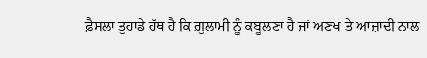ਫ਼ੈਸਲਾ ਤੁਹਾਡੇ ਹੱਥ ਹੈ ਕਿ ਗ਼ੁਲਾਮੀ ਨੂੰ ਕਬੂਲਣਾ ਹੈ ਜਾਂ ਅਣਖ ਤੇ ਆਜ਼ਾਦੀ ਨਾਲ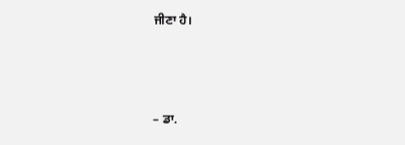ਜੀਣਾ ਹੈ।



– ਡਾ.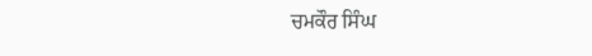ਚਮਕੌਰ ਸਿੰਘ